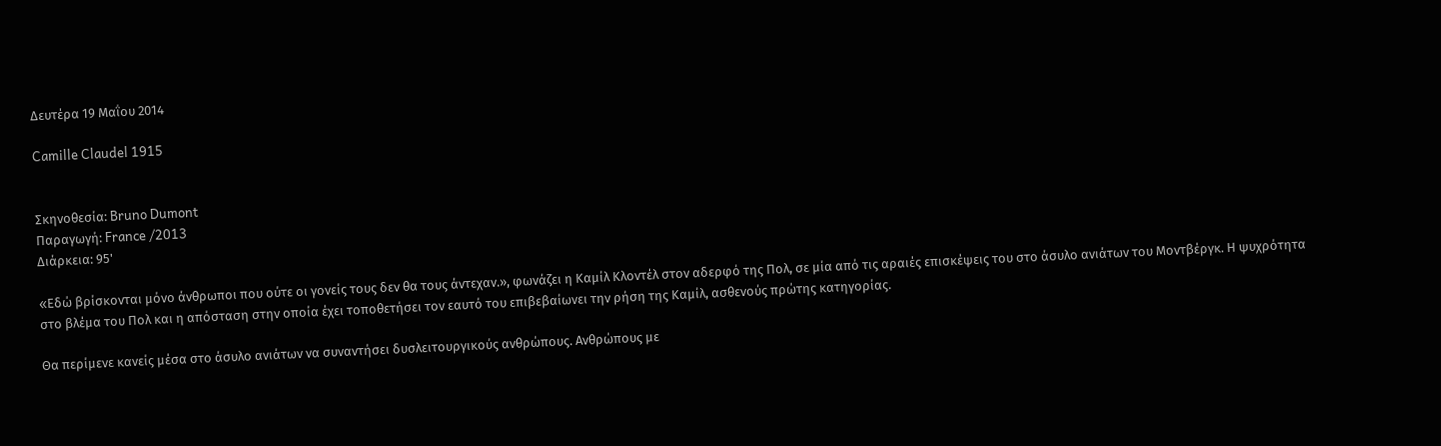Δευτέρα 19 Μαΐου 2014

Camille Claudel 1915


Σκηνοθεσία: Bruno Dumont
Παραγωγή: France /2013
Διάρκεια: 95'

«Eδώ βρίσκονται μόνο άνθρωποι που ούτε οι γονείς τους δεν θα τους άντεχαν.», φωνάζει η Καμίλ Κλοντέλ στον αδερφό της Πολ, σε μία από τις αραιές επισκέψεις του στο άσυλο ανιάτων του Μοντβέργκ. Η ψυχρότητα στο βλέμα του Πολ και η απόσταση στην οποία έχει τοποθετήσει τον εαυτό του επιβεβαίωνει την ρήση της Καμίλ, ασθενούς πρώτης κατηγορίας.

Θα περίμενε κανείς μέσα στο άσυλο ανιάτων να συναντήσει δυσλειτουργικούς ανθρώπους. Ανθρώπους με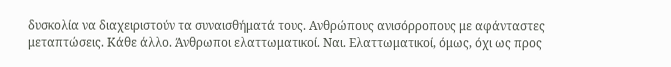δυσκολία να διαχειριστούν τα συναισθήματά τους. Ανθρώπους ανισόρροπους με αφάνταστες μεταπτώσεις. Κάθε άλλο. Άνθρωποι ελαττωματικοί. Ναι. Ελαττωματικοί, όμως, όχι ως προς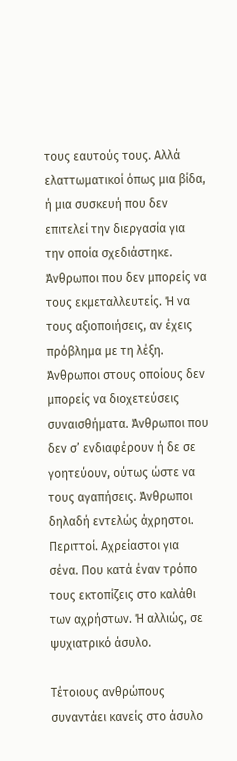τους εαυτούς τους. Αλλά ελαττωματικοί όπως μια βίδα, ή μια συσκευή που δεν επιτελεί την διεργασία για την οποία σχεδιάστηκε. Άνθρωποι που δεν μπορείς να τους εκμεταλλευτείς. Ή να τους αξιοποιήσεις, αν έχεις πρόβλημα με τη λέξη. Άνθρωποι στους οποίους δεν μπορείς να διοχετεύσεις συναισθήματα. Άνθρωποι που δεν σ’ ενδιαφέρουν ή δε σε γοητεύουν, ούτως ώστε να τους αγαπήσεις. Άνθρωποι δηλαδή εντελώς άχρηστοι. Περιττοί. Αχρείαστοι για σένα. Που κατά έναν τρόπο τους εκτοπίζεις στο καλάθι των αχρήστων. Ή αλλιώς, σε ψυχιατρικό άσυλο.

Τέτοιους ανθρώπους συναντάει κανείς στο άσυλο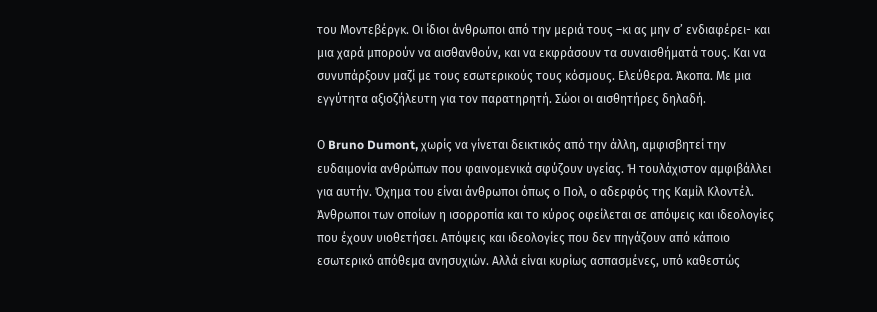του Μοντεβέργκ. Οι ίδιοι άνθρωποι από την μεριά τους –κι ας μην σ’ ενδιαφέρει- και μια χαρά μπορούν να αισθανθούν, και να εκφράσουν τα συναισθήματά τους. Και να συνυπάρξουν μαζί με τους εσωτερικούς τους κόσμους. Ελεύθερα. Άκοπα. Με μια εγγύτητα αξιοζήλευτη για τον παρατηρητή. Σώοι οι αισθητήρες δηλαδή.

Ο Bruno Dumont, χωρίς να γίνεται δεικτικός από την άλλη, αμφισβητεί την ευδαιμονία ανθρώπων που φαινομενικά σφύζουν υγείας. Ή τουλάχιστον αμφιβάλλει για αυτήν. Όχημα του είναι άνθρωποι όπως ο Πολ, ο αδερφός της Καμίλ Κλοντέλ. Άνθρωποι των οποίων η ισορροπία και το κύρος οφείλεται σε απόψεις και ιδεολογίες που έχουν υιοθετήσει. Απόψεις και ιδεολογίες που δεν πηγάζουν από κάποιο εσωτερικό απόθεμα ανησυχιών. Αλλά είναι κυρίως ασπασμένες, υπό καθεστώς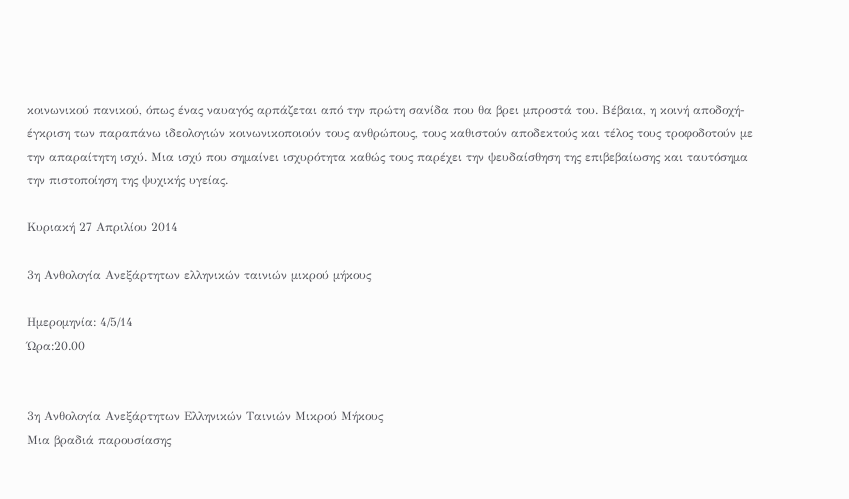κοινωνικού πανικού, όπως ένας ναυαγός αρπάζεται από την πρώτη σανίδα που θα βρει μπροστά του. Βέβαια, η κοινή αποδοχή-έγκριση των παραπάνω ιδεολογιών κοινωνικοποιούν τους ανθρώπους, τους καθιστούν αποδεκτούς και τέλος τους τροφοδοτούν με την απαραίτητη ισχύ. Μια ισχύ που σημαίνει ισχυρότητα καθώς τους παρέχει την ψευδαίσθηση της επιβεβαίωσης και ταυτόσημα την πιστοποίηση της ψυχικής υγείας.

Κυριακή 27 Απριλίου 2014

3η Ανθολογία Ανεξάρτητων ελληνικών ταινιών μικρού μήκους

Ημερομηνία: 4/5/14
Ώρα:20.00


3η Ανθολογία Ανεξάρτητων Ελληνικών Ταινιών Μικρού Μήκους
Μια βραδιά παρουσίασης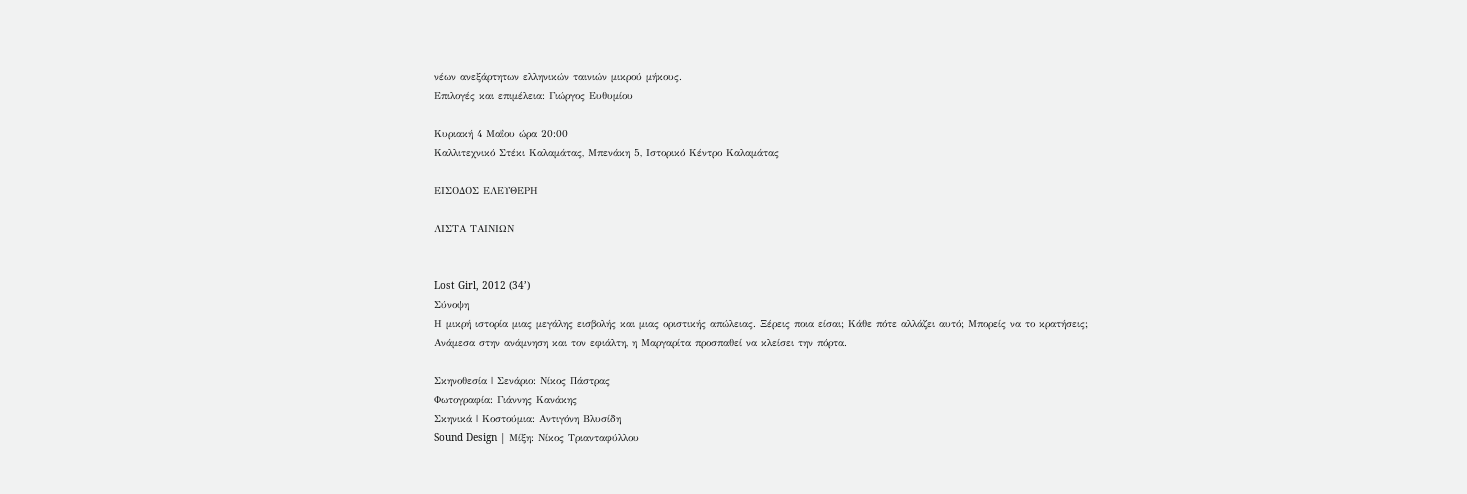νέων ανεξάρτητων ελληνικών ταινιών μικρού μήκους.
Επιλογές και επιμέλεια: Γιώργος Ευθυμίου

Κυριακή 4 Μαΐου ώρα 20:00
Καλλιτεχνικό Στέκι Καλαμάτας, Μπενάκη 5, Ιστορικό Κέντρο Καλαμάτας

ΕΙΣΟΔΟΣ ΕΛΕΥΘΕΡΗ

ΛΙΣΤΑ ΤΑΙΝΙΩΝ


Lost Girl, 2012 (34’)
Σύνοψη
Η μικρή ιστορία μιας μεγάλης εισβολής και μιας οριστικής απώλειας. Ξέρεις ποια είσαι; Κάθε πότε αλλάζει αυτό; Μπορείς να το κρατήσεις; Ανάμεσα στην ανάμνηση και τον εφιάλτη, η Μαργαρίτα προσπαθεί να κλείσει την πόρτα.

Σκηνοθεσία | Σενάριο: Νίκος Πάστρας
Φωτογραφία: Γιάννης Κανάκης
Σκηνικά | Κοστούμια: Αντιγόνη Βλυσίδη
Sound Design | Μίξη: Νίκος Τριανταφύλλου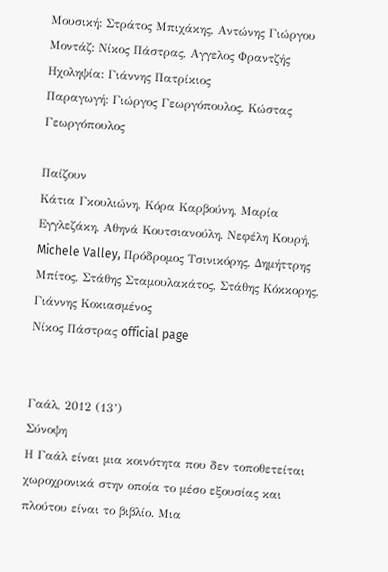Μουσική: Στράτος Μπιχάκης, Αντώνης Γιώργου
Μοντάζ: Νίκος Πάστρας, Αγγελος Φραντζής
Ηχοληψία: Γιάννης Πατρίκιος
Παραγωγή: Γιώργος Γεωργόπουλος, Κώστας Γεωργόπουλος

Παίζουν
Κάτια Γκουλιώνη, Κόρα Καρβούνη, Μαρία Εγγλεζάκη, Αθηνά Κουτσιανούλη, Νεφέλη Κουρή, Michele Valley, Πρόδρομος Τσινικόρης, Δημήττρης Μπίτος, Στάθης Σταμουλακάτος, Στάθης Κόκκορης, Γιάννης Κοκιασμένος
Νίκος Πάστρας official page


Γαάλ, 2012 (13’)
Σύνοψη
Η Γαάλ είναι μια κοινότητα που δεν τοποθετείται χωροχρονικά στην οποία το μέσο εξουσίας και πλούτου είναι το βιβλίο. Μια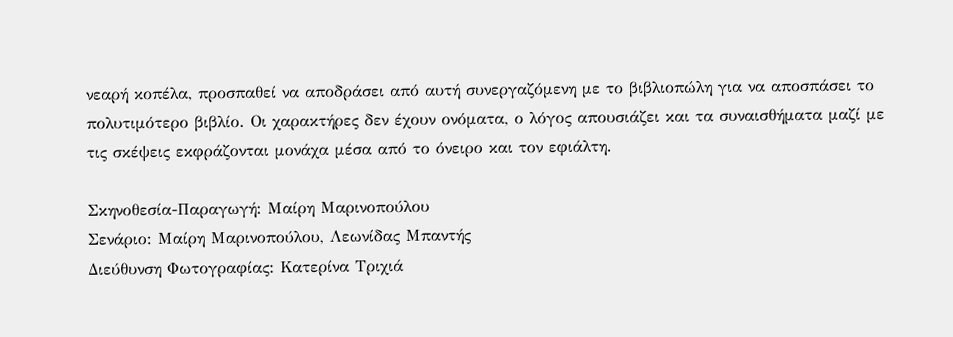νεαρή κοπέλα, προσπαθεί να αποδράσει από αυτή συνεργαζόμενη με το βιβλιοπώλη για να αποσπάσει το πολυτιμότερο βιβλίο. Οι χαρακτήρες δεν έχουν ονόματα, ο λόγος απουσιάζει και τα συναισθήματα μαζί με τις σκέψεις εκφράζονται μονάχα μέσα από το όνειρο και τον εφιάλτη.

Σκηνοθεσία-Παραγωγή: Μαίρη Μαρινοπούλου
Σενάριο: Μαίρη Μαρινοπούλου, Λεωνίδας Μπαντής
Διεύθυνση Φωτογραφίας: Κατερίνα Τριχιά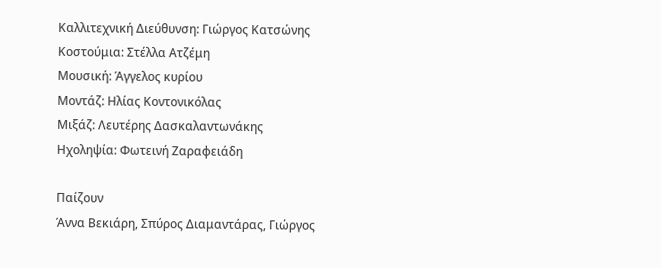Καλλιτεχνική Διεύθυνση: Γιώργος Κατσώνης
Κοστούμια: Στέλλα Ατζέμη
Μουσική: Άγγελος κυρίου
Μοντάζ: Ηλίας Κοντονικόλας
Μιξάζ: Λευτέρης Δασκαλαντωνάκης
Ηχοληψία: Φωτεινή Ζαραφειάδη

Παίζουν
Άννα Βεκιάρη, Σπύρος Διαμαντάρας, Γιώργος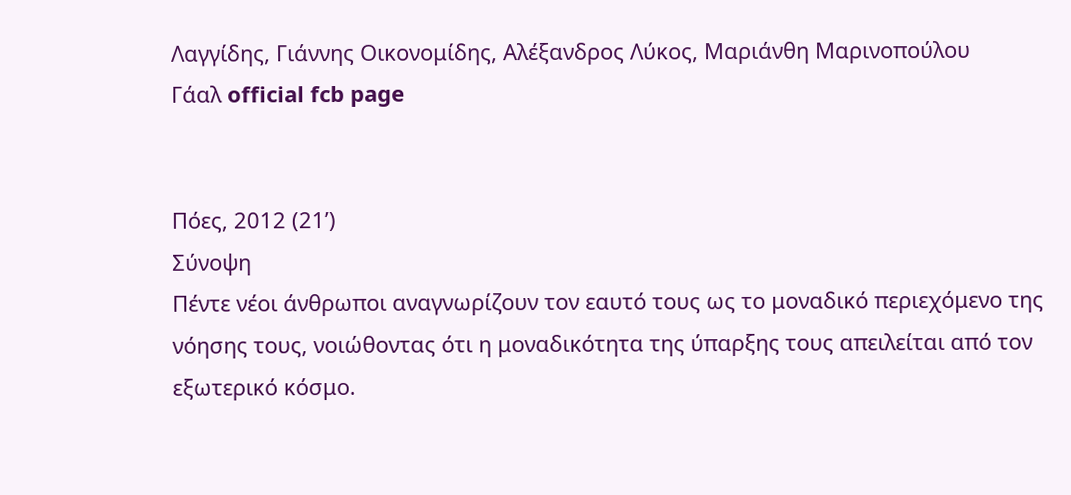Λαγγίδης, Γιάννης Οικονομίδης, Αλέξανδρος Λύκος, Μαριάνθη Μαρινοπούλου
Γάαλ official fcb page


Πόες, 2012 (21’)
Σύνοψη
Πέντε νέοι άνθρωποι αναγνωρίζουν τον εαυτό τους ως το μοναδικό περιεχόμενο της νόησης τους, νοιώθοντας ότι η μοναδικότητα της ύπαρξης τους απειλείται από τον εξωτερικό κόσμο.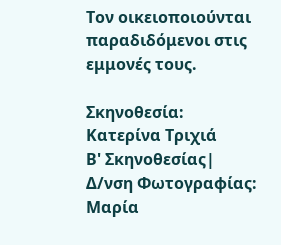Τον οικειοποιούνται παραδιδόμενοι στις εμμονές τους.

Σκηνοθεσία: Κατερίνα Τριχιά
Β' Σκηνοθεσίας| Δ/νση Φωτογραφίας: Μαρία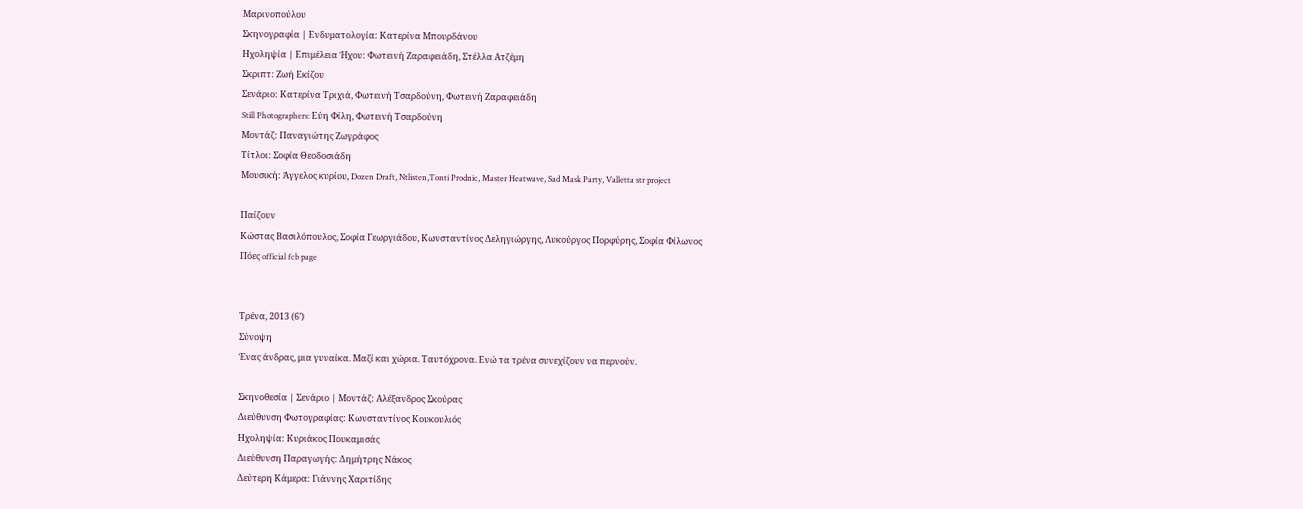Μαρινοπούλου
Σκηνογραφία | Ενδυματολογία: Κατερίνα Μπουρδάνου
Ηχοληψία | Επιμέλεια Ήχου: Φωτεινή Ζαραφειάδη, Στέλλα Ατζέμη
Σκριπτ: Ζωή Εκίζου
Σενάριο: Κατερίνα Τριχιά, Φωτεινή Τσαρδούνη, Φωτεινή Ζαραφειάδη
Still Photographers: Εύη Φίλη, Φωτεινή Τσαρδούνη
Μοντάζ: Παναγιώτης Ζωγράφος
Τίτλοι: Σοφία Θεοδοσιάδη
Μουσική: Άγγελος κυρίου, Dozen Draft, Ntlisten,Tonti Prodnic, Master Heatwave, Sad Mask Party, Valletta str project

Παίζουν
Κώστας Βασιλόπουλος, Σοφία Γεωργιάδου, Κωνσταντίνος Δεληγιώργης, Λυκούργος Πορφύρης, Σοφία Φίλωνος
Πόες official fcb page


Τρένα, 2013 (6’)
Σύνοψη
Ένας άνδρας, μια γυναίκα. Μαζί και χώρια. Ταυτόχρονα. Ενώ τα τρένα συνεχίζουν να περνούν.

Σκηνοθεσία | Σενάριο | Μοντάζ: Αλέξανδρος Σκούρας
Διεύθυνση Φωτογραφίας: Κωνσταντίνος Κουκουλιός
Ηχοληψία: Κυριάκος Πουκαμισάς
Διεύθυνση Παραγωγής: Δημήτρης Νάκος
Δεύτερη Κάμερα: Γιάννης Χαριτίδης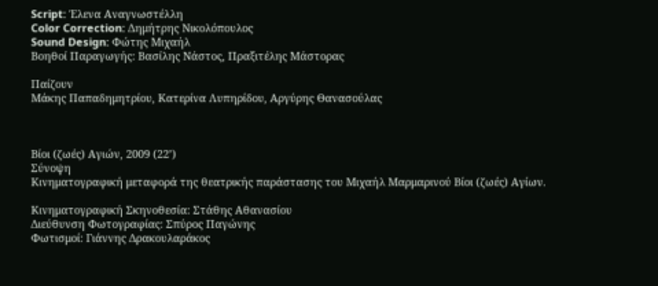Script: Έλενα Αναγνωστέλλη
Color Correction: Δημήτρης Νικολόπουλος
Sound Design: Φώτης Μιχαήλ
Βοηθοί Παραγωγής: Βασίλης Νάστος, Πραξιτέλης Μάστορας

Παίζουν
Μάκης Παπαδημητρίου, Κατερίνα Λυπηρίδου, Αργύρης Θανασούλας



Βίοι (ζωές) Αγιών, 2009 (22’)
Σύνοψη
Κινηματογραφική μεταφορά της θεατρικής παράστασης του Μιχαήλ Μαρμαρινού Βίοι (ζωές) Αγίων.

Κινηματογραφική Σκηνοθεσία: Στάθης Αθανασίου
Διεύθυνση Φωτογραφίας: Σπύρος Παγώνης
Φωτισμοί: Γιάννης Δρακουλαράκος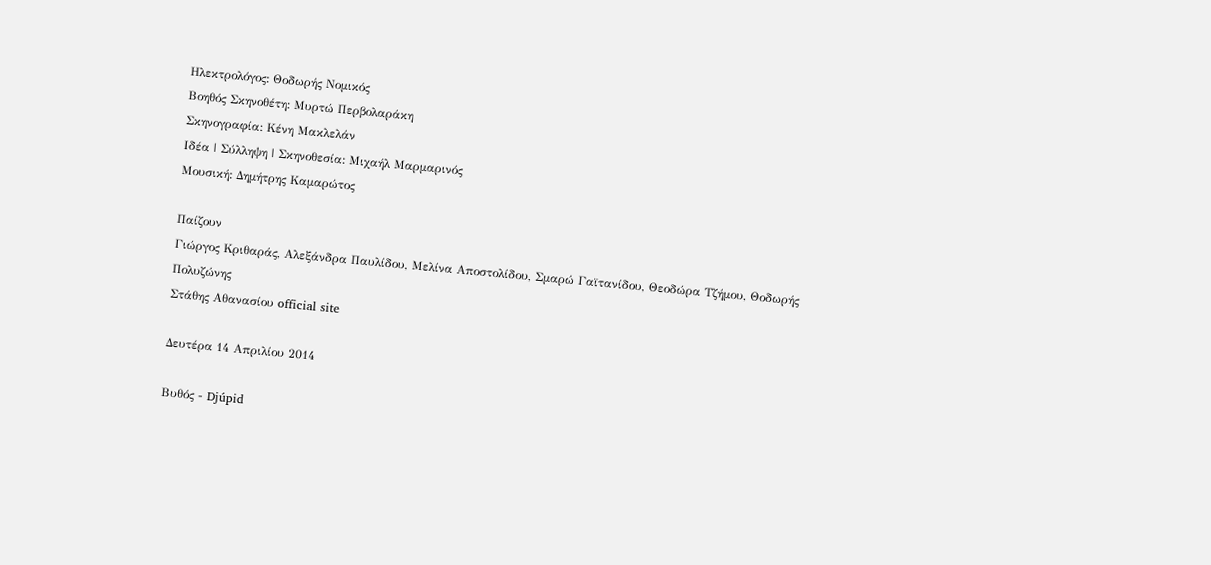Ηλεκτρολόγος: Θοδωρής Νομικός
Βοηθός Σκηνοθέτη: Μυρτώ Περβολαράκη
Σκηνογραφία: Κένη Μακλελάν
Ιδέα | Σύλληψη | Σκηνοθεσία: Μιχαήλ Μαρμαρινός
Μουσική: Δημήτρης Καμαρώτος

Παίζουν
Γιώργος Κριθαράς, Αλεξάνδρα Παυλίδου, Μελίνα Αποστολίδου, Σμαρώ Γαϊτανίδου, Θεοδώρα Τζήμου, Θοδωρής Πολυζώνης
Στάθης Αθανασίου official site

Δευτέρα 14 Απριλίου 2014

Βυθός - Djúpid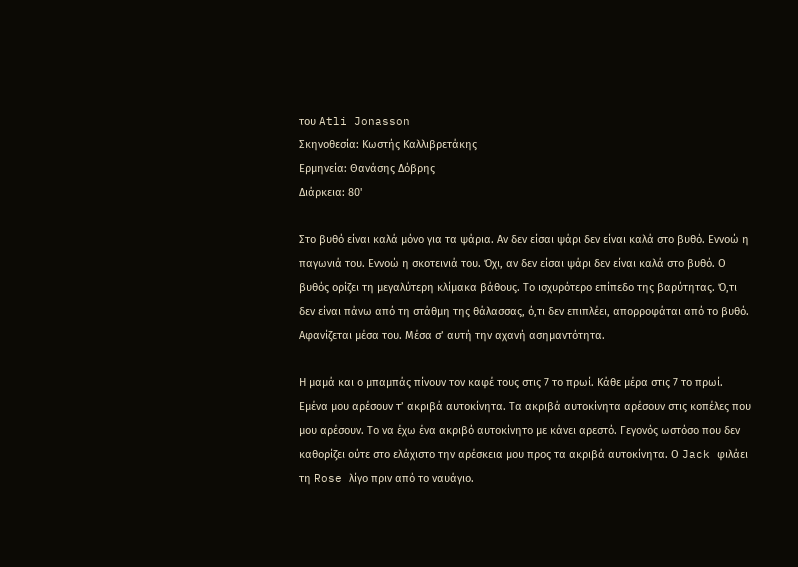του Atli Jonasson
Σκηνοθεσία: Κωστής Καλλιβρετάκης
Ερμηνεία: Θανάσης Δόβρης
Διάρκεια: 80'

Στο βυθό είναι καλά μόνο για τα ψάρια. Αν δεν είσαι ψάρι δεν είναι καλά στο βυθό. Εννοώ η παγωνιά του. Εννοώ η σκοτεινιά του. Όχι, αν δεν είσαι ψάρι δεν είναι καλά στο βυθό. Ο βυθός ορίζει τη μεγαλύτερη κλίμακα βάθους. Το ισχυρότερο επίπεδο της βαρύτητας. Ό,τι δεν είναι πάνω από τη στάθμη της θάλασσας, ό,τι δεν επιπλέει, απορροφάται από το βυθό. Αφανίζεται μέσα του. Μέσα σ’ αυτή την αχανή ασημαντότητα.

Η μαμά και ο μπαμπάς πίνουν τον καφέ τους στις 7 το πρωί. Κάθε μέρα στις 7 το πρωί. Εμένα μου αρέσουν τ’ ακριβά αυτοκίνητα. Τα ακριβά αυτοκίνητα αρέσουν στις κοπέλες που μου αρέσουν. Το να έχω ένα ακριβό αυτοκίνητο με κάνει αρεστό. Γεγονός ωστόσο που δεν καθορίζει ούτε στο ελάχιστο την αρέσκεια μου προς τα ακριβά αυτοκίνητα. Ο Jack φιλάει τη Rose λίγο πριν από το ναυάγιο.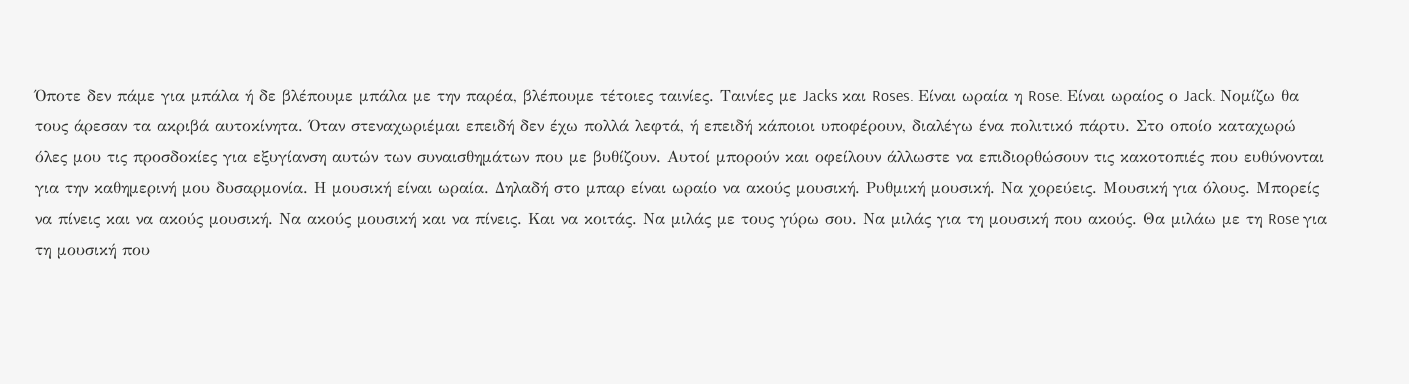Όποτε δεν πάμε για μπάλα ή δε βλέπουμε μπάλα με την παρέα, βλέπουμε τέτοιες ταινίες. Ταινίες με Jacks και Roses. Είναι ωραία η Rose. Είναι ωραίος ο Jack. Νομίζω θα τους άρεσαν τα ακριβά αυτοκίνητα. Όταν στεναχωριέμαι επειδή δεν έχω πολλά λεφτά, ή επειδή κάποιοι υποφέρουν, διαλέγω ένα πολιτικό πάρτυ. Στο οποίο καταχωρώ όλες μου τις προσδοκίες για εξυγίανση αυτών των συναισθημάτων που με βυθίζουν. Αυτοί μπορούν και οφείλουν άλλωστε να επιδιορθώσουν τις κακοτοπιές που ευθύνονται για την καθημερινή μου δυσαρμονία. Η μουσική είναι ωραία. Δηλαδή στο μπαρ είναι ωραίο να ακούς μουσική. Ρυθμική μουσική. Να χορεύεις. Μουσική για όλους. Μπορείς να πίνεις και να ακούς μουσική. Να ακούς μουσική και να πίνεις. Και να κοιτάς. Να μιλάς με τους γύρω σου. Να μιλάς για τη μουσική που ακούς. Θα μιλάω με τη Rose για τη μουσική που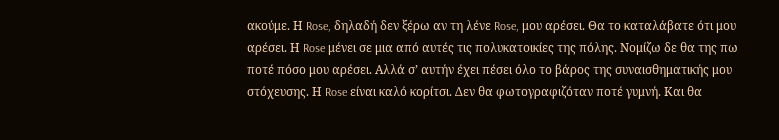ακούμε. Η Rose, δηλαδή δεν ξέρω αν τη λένε Rose, μου αρέσει. Θα το καταλάβατε ότι μου αρέσει. Η Rose μένει σε μια από αυτές τις πολυκατοικίες της πόλης. Νομίζω δε θα της πω ποτέ πόσο μου αρέσει. Αλλά σ’ αυτήν έχει πέσει όλο το βάρος της συναισθηματικής μου στόχευσης. Η Rose είναι καλό κορίτσι. Δεν θα φωτογραφιζόταν ποτέ γυμνή. Και θα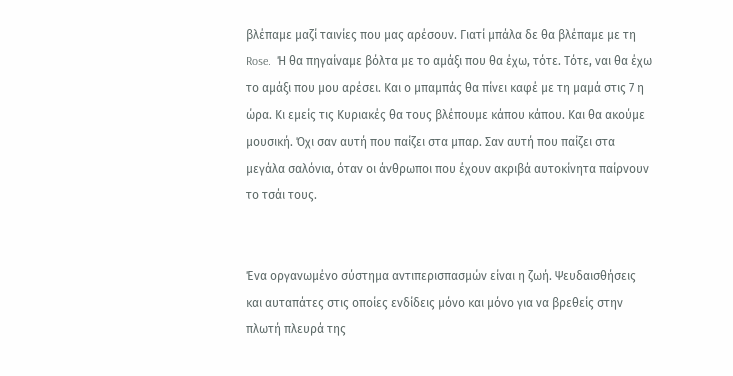βλέπαμε μαζί ταινίες που μας αρέσουν. Γιατί μπάλα δε θα βλέπαμε με τη Rose.  Ή θα πηγαίναμε βόλτα με το αμάξι που θα έχω, τότε. Τότε, ναι θα έχω το αμάξι που μου αρέσει. Και ο μπαμπάς θα πίνει καφέ με τη μαμά στις 7 η ώρα. Κι εμείς τις Κυριακές θα τους βλέπουμε κάπου κάπου. Και θα ακούμε μουσική. Όχι σαν αυτή που παίζει στα μπαρ. Σαν αυτή που παίζει στα μεγάλα σαλόνια, όταν οι άνθρωποι που έχουν ακριβά αυτοκίνητα παίρνουν το τσάι τους.


Ένα οργανωμένο σύστημα αντιπερισπασμών είναι η ζωή. Ψευδαισθήσεις και αυταπάτες στις οποίες ενδίδεις μόνο και μόνο για να βρεθείς στην πλωτή πλευρά της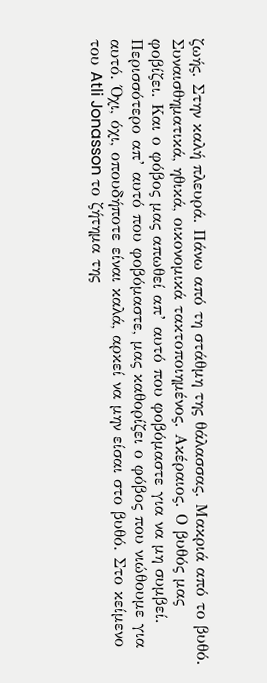ζωής. Στην καλή πλευρά. Πάνω από τη στάθμη της θάλασσας. Μακριά από το βυθό. Συναισθηματικά, ηθικά, οικονομικά τακτοποιημένος. Ακέραιος. Ο βυθός μας φοβίζει. Και ο φόβος μας απωθεί απ’ αυτό που φοβόμαστε για να μη συμβεί. Περισσότερο απ’ αυτό που φοβόμαστε, μας καθορίζει ο φόβος που νιώθουμε για αυτό. Όχι, όχι, οπουδήποτε είναι καλά, αρκεί να μην είσαι στο βυθό. Στο κείμενο του Atli Jonasson το ζήτημα της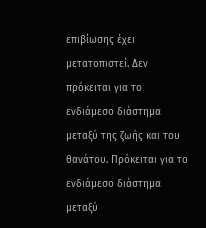επιβίωσης έχει μετατοπιστεί. Δεν πρόκειται για το ενδιάμεσο διάστημα μεταξύ της ζωής και του θανάτου. Πρόκειται για το ενδιάμεσο διάστημα μεταξύ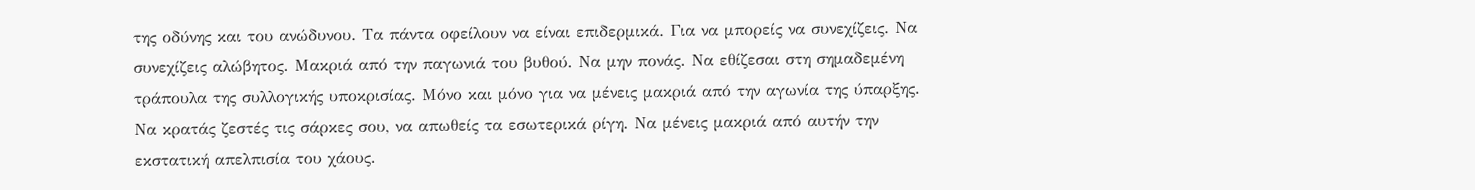της οδύνης και του ανώδυνου. Τα πάντα οφείλουν να είναι επιδερμικά. Για να μπορείς να συνεχίζεις. Να συνεχίζεις αλώβητος. Μακριά από την παγωνιά του βυθού. Να μην πονάς. Να εθίζεσαι στη σημαδεμένη τράπουλα της συλλογικής υποκρισίας. Μόνο και μόνο για να μένεις μακριά από την αγωνία της ύπαρξης. Να κρατάς ζεστές τις σάρκες σου, να απωθείς τα εσωτερικά ρίγη. Να μένεις μακριά από αυτήν την εκστατική απελπισία του χάους.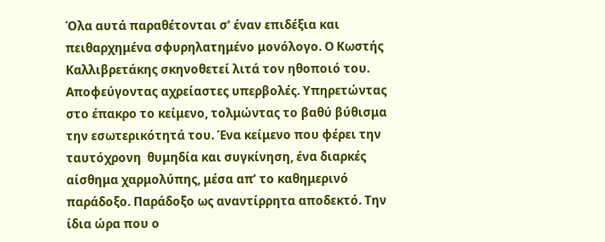Όλα αυτά παραθέτονται σ’ έναν επιδέξια και πειθαρχημένα σφυρηλατημένο μονόλογο. Ο Κωστής Καλλιβρετάκης σκηνοθετεί λιτά τον ηθοποιό του. Αποφεύγοντας αχρείαστες υπερβολές. Υπηρετώντας στο έπακρο το κείμενο, τολμώντας το βαθύ βύθισμα την εσωτερικότητά του. Ένα κείμενο που φέρει την ταυτόχρονη  θυμηδία και συγκίνηση, ένα διαρκές αίσθημα χαρμολύπης, μέσα απ’ το καθημερινό παράδοξο. Παράδοξο ως αναντίρρητα αποδεκτό. Την ίδια ώρα που ο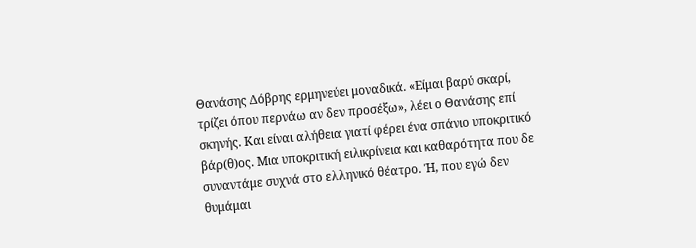Θανάσης Δόβρης ερμηνεύει μοναδικά. «Είμαι βαρύ σκαρί, τρίζει όπου περνάω αν δεν προσέξω», λέει ο Θανάσης επί σκηνής. Και είναι αλήθεια γιατί φέρει ένα σπάνιο υποκριτικό βάρ(θ)ος. Μια υποκριτική ειλικρίνεια και καθαρότητα που δε συναντάμε συχνά στο ελληνικό θέατρο. Ή, που εγώ δεν θυμάμαι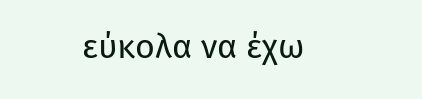εύκολα να έχω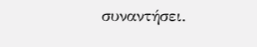συναντήσει.